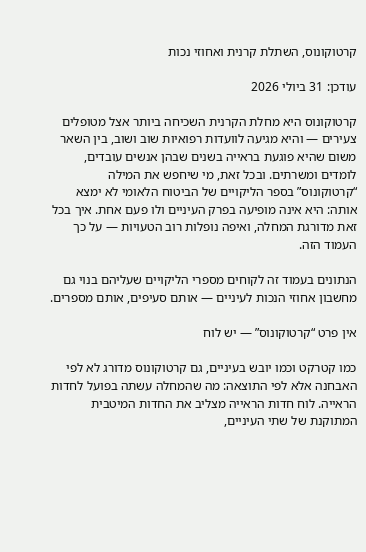קרטוקונוס, השתלת קרנית ואחוזי נכות

עודכן: 31 ביולי 2026

קרטוקונוס היא מחלת הקרנית השכיחה ביותר אצל מטופלים צעירים — והיא מגיעה לוועדות רפואיות שוב ושוב, בין השאר משום שהיא פוגעת בראייה בשנים שבהן אנשים עובדים, לומדים ומשרתים. ובכל זאת, מי שיחפש את המילה “קרטוקונוס” בספר הליקויים של הביטוח הלאומי לא ימצא אותה: היא אינה מופיעה בפרק העיניים ולו פעם אחת. איך בכל זאת מדורגת המחלה, ואיפה נופלות רוב הטעויות — על כך העמוד הזה.

הנתונים בעמוד זה לקוחים מספרי הליקויים שעליהם בנוי גם מחשבון אחוזי הנכות לעיניים — אותם סעיפים, אותם מספרים.

אין פרט “קרטוקונוס” — יש לוח

כמו קטרקט וכמו יובש בעיניים, גם קרטוקונוס מדורג לא לפי האבחנה אלא לפי התוצאה: מה שהמחלה עשתה בפועל לחדות הראייה. לוח חדות הראייה מצליב את החדות המיטבית המתוקנת של שתי העיניים,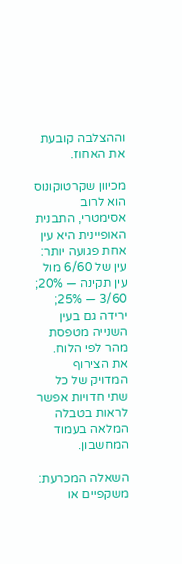וההצלבה קובעת את האחוז.

מכיוון שקרטוקונוס הוא לרוב אסימטרי, התבנית האופיינית היא עין אחת פגועה יותר: עין של 6/60 מול עין תקינה — 20%; 3/60 — 25%; ירידה גם בעין השנייה מטפסת מהר לפי הלוח. את הצירוף המדויק של כל שתי חדויות אפשר לראות בטבלה המלאה בעמוד המחשבון.

השאלה המכרעת: משקפיים או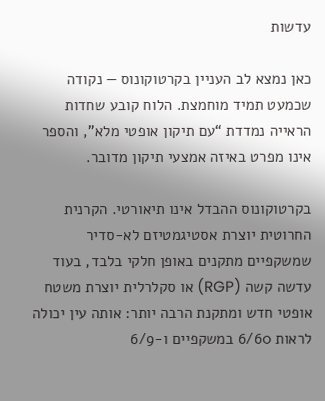עדשות

כאן נמצא לב העניין בקרטוקונוס — נקודה שכמעט תמיד מוחמצת. הלוח קובע שחדות הראייה נמדדת “עם תיקון אופטי מלא”, והספר אינו מפרט באיזה אמצעי תיקון מדובר.

בקרטוקונוס ההבדל אינו תיאורטי. הקרנית החרוטית יוצרת אסטיגמטיזם לא-סדיר שמשקפיים מתקנים באופן חלקי בלבד, בעוד עדשה קשה (RGP) או סקלרלית יוצרת משטח אופטי חדש ומתקנת הרבה יותר: אותה עין יכולה לראות 6/60 במשקפיים ו-6/9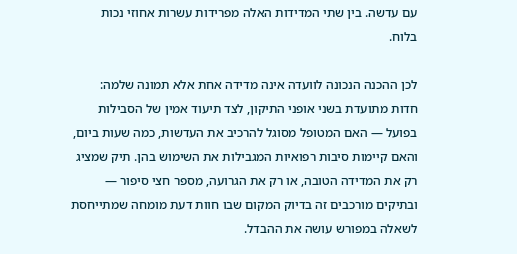עם עדשה. בין שתי המדידות האלה מפרידות עשרות אחוזי נכות בלוח.

לכן ההכנה הנכונה לוועדה אינה מדידה אחת אלא תמונה שלמה: חדות מתועדת בשני אופני התיקון, לצד תיעוד אמין של הסבילות בפועל — האם המטופל מסוגל להרכיב את העדשות, כמה שעות ביום, והאם קיימות סיבות רפואיות המגבילות את השימוש בהן. תיק שמציג רק את המדידה הטובה, או רק את הגרועה, מספר חצי סיפור — ובתיקים מורכבים זה בדיוק המקום שבו חוות דעת מומחה שמתייחסת לשאלה במפורש עושה את ההבדל.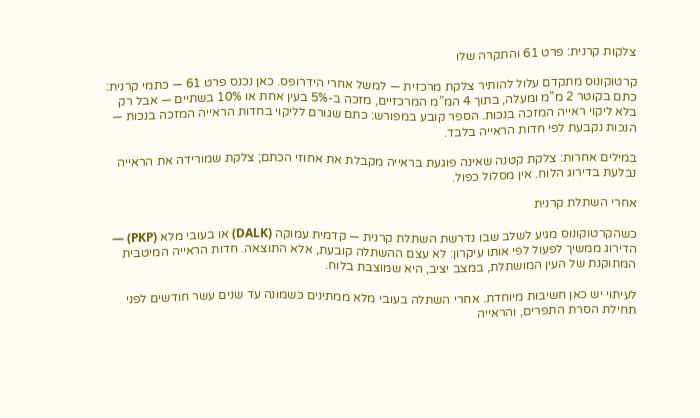צלקות קרנית: פרט 61 והתקרה שלו

קרטוקונוס מתקדם עלול להותיר צלקת מרכזית — למשל אחרי הידרופס. כאן נכנס פרט 61 — כתמי קרנית: כתם בקוטר 2 מ”מ ומעלה, בתוך 4 המ”מ המרכזיים, מזכה ב-5% בעין אחת או 10% בשתיים — אבל רק בלא ליקוי ראייה המזכה בנכות. הספר קובע במפורש: כתם שגורם לליקוי בחדות הראייה המזכה בנכות — הנכות נקבעת לפי חדות הראייה בלבד.

במילים אחרות: צלקת קטנה שאינה פוגעת בראייה מקבלת את אחוזי הכתם; צלקת שמורידה את הראייה נבלעת בדירוג הלוח. אין מסלול כפול.

אחרי השתלת קרנית

כשהקרטוקונוס מגיע לשלב שבו נדרשת השתלת קרנית — קדמית עמוקה (DALK) או בעובי מלא (PKP) — הדירוג ממשיך לפעול לפי אותו עיקרון: לא עצם ההשתלה קובעת, אלא התוצאה. חדות הראייה המיטבית המתוקנת של העין המושתלת, במצב יציב, היא שמוצבת בלוח.

לעיתוי יש כאן חשיבות מיוחדת. אחרי השתלה בעובי מלא ממתינים כשמונה עד שנים עשר חודשים לפני תחילת הסרת התפרים, והראייה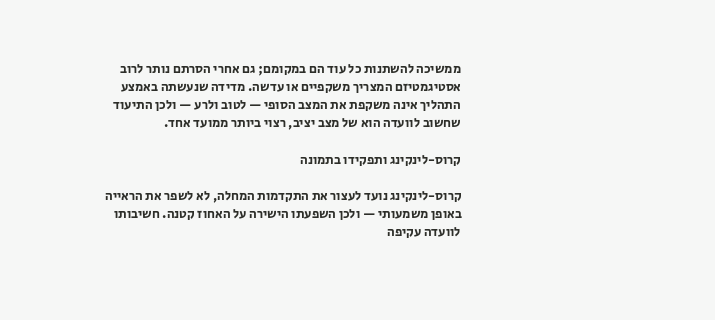ממשיכה להשתנות כל עוד הם במקומם; גם אחרי הסרתם נותר לרוב אסטיגמטיזם המצריך משקפיים או עדשה. מדידה שנעשתה באמצע התהליך אינה משקפת את המצב הסופי — לטוב ולרע — ולכן התיעוד שחשוב לוועדה הוא של מצב יציב, רצוי ביותר ממועד אחד.

קרוס-לינקינג ותפקידו בתמונה

קרוס-לינקינג נועד לעצור את התקדמות המחלה, לא לשפר את הראייה באופן משמעותי — ולכן השפעתו הישירה על האחוז קטנה. חשיבותו לוועדה עקיפה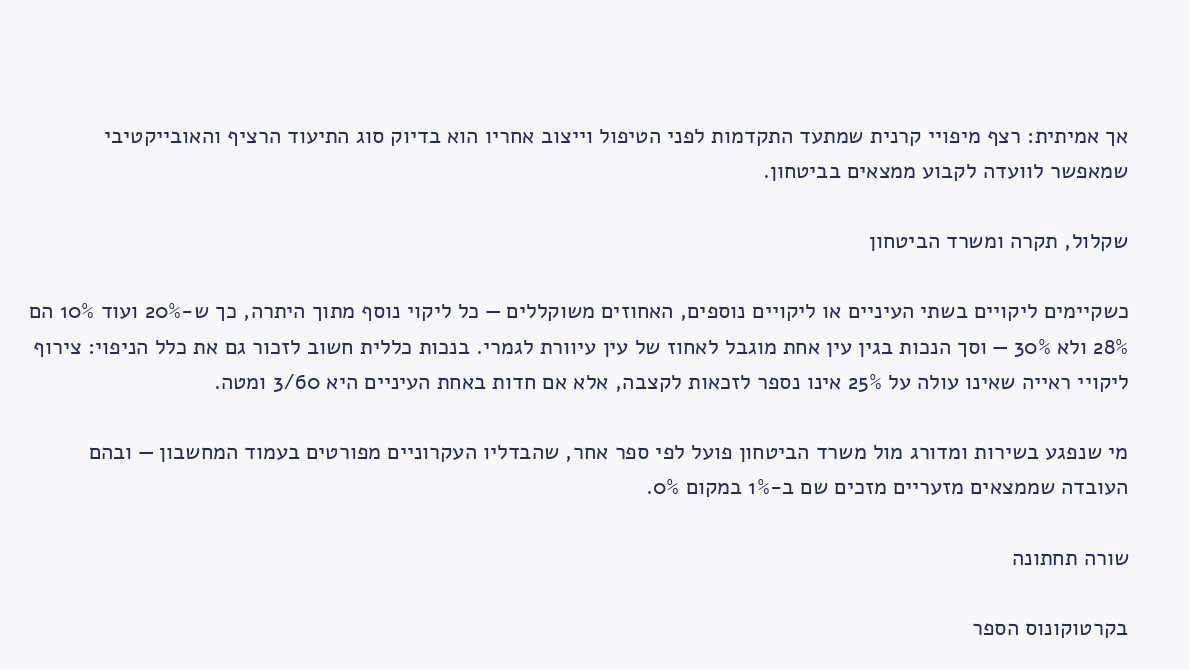אך אמיתית: רצף מיפויי קרנית שמתעד התקדמות לפני הטיפול וייצוב אחריו הוא בדיוק סוג התיעוד הרציף והאובייקטיבי שמאפשר לוועדה לקבוע ממצאים בביטחון.

שקלול, תקרה ומשרד הביטחון

כשקיימים ליקויים בשתי העיניים או ליקויים נוספים, האחוזים משוקללים — כל ליקוי נוסף מתוך היתרה, כך ש-20% ועוד 10% הם 28% ולא 30% — וסך הנכות בגין עין אחת מוגבל לאחוז של עין עיוורת לגמרי. בנכות כללית חשוב לזכור גם את כלל הניפוי: צירוף ליקויי ראייה שאינו עולה על 25% אינו נספר לזכאות לקצבה, אלא אם חדות באחת העיניים היא 3/60 ומטה.

מי שנפגע בשירות ומדורג מול משרד הביטחון פועל לפי ספר אחר, שהבדליו העקרוניים מפורטים בעמוד המחשבון — ובהם העובדה שממצאים מזעריים מזכים שם ב-1% במקום 0%.

שורה תחתונה

בקרטוקונוס הספר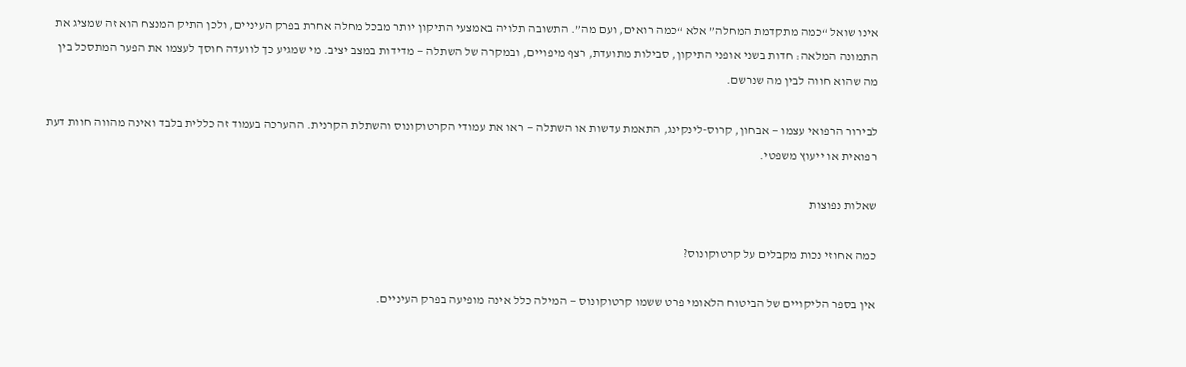אינו שואל “כמה מתקדמת המחלה” אלא “כמה רואים, ועם מה”. התשובה תלויה באמצעי התיקון יותר מבכל מחלה אחרת בפרק העיניים, ולכן התיק המנצח הוא זה שמציג את התמונה המלאה: חדות בשני אופני התיקון, סבילות מתועדת, רצף מיפויים, ובמקרה של השתלה — מדידות במצב יציב. מי שמגיע כך לוועדה חוסך לעצמו את הפער המתסכל בין מה שהוא חווה לבין מה שנרשם.

לבירור הרפואי עצמו — אבחון, קרוס-לינקינג, התאמת עדשות או השתלה — ראו את עמודי הקרטוקונוס והשתלת הקרנית. ההערכה בעמוד זה כללית בלבד ואינה מהווה חוות דעת רפואית או ייעוץ משפטי.

שאלות נפוצות

כמה אחוזי נכות מקבלים על קרטוקונוס?

אין בספר הליקויים של הביטוח הלאומי פרט ששמו קרטוקונוס — המילה כלל אינה מופיעה בפרק העיניים.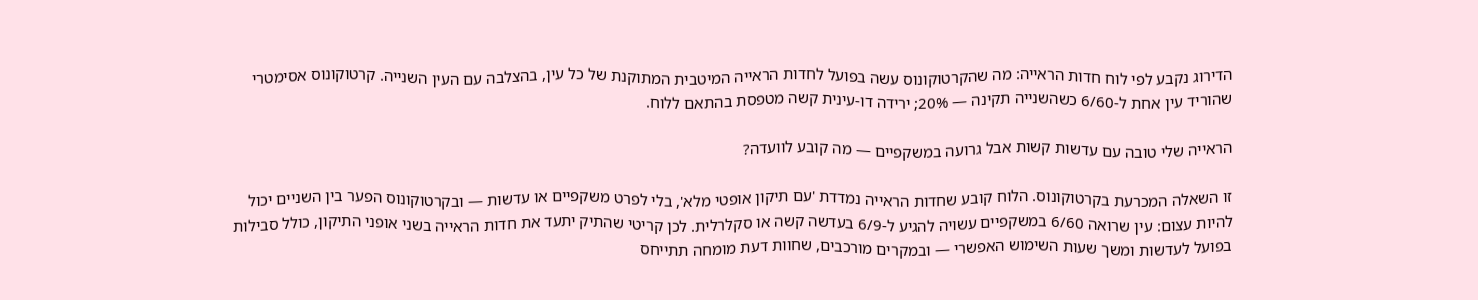הדירוג נקבע לפי לוח חדות הראייה: מה שהקרטוקונוס עשה בפועל לחדות הראייה המיטבית המתוקנת של כל עין, בהצלבה עם העין השנייה. קרטוקונוס אסימטרי שהוריד עין אחת ל-6/60 כשהשנייה תקינה — 20%; ירידה דו-עינית קשה מטפסת בהתאם ללוח.

הראייה שלי טובה עם עדשות קשות אבל גרועה במשקפיים — מה קובע לוועדה?

זו השאלה המכרעת בקרטוקונוס. הלוח קובע שחדות הראייה נמדדת 'עם תיקון אופטי מלא', בלי לפרט משקפיים או עדשות — ובקרטוקונוס הפער בין השניים יכול להיות עצום: עין שרואה 6/60 במשקפיים עשויה להגיע ל-6/9 בעדשה קשה או סקלרלית. לכן קריטי שהתיק יתעד את חדות הראייה בשני אופני התיקון, כולל סבילות בפועל לעדשות ומשך שעות השימוש האפשרי — ובמקרים מורכבים, שחוות דעת מומחה תתייחס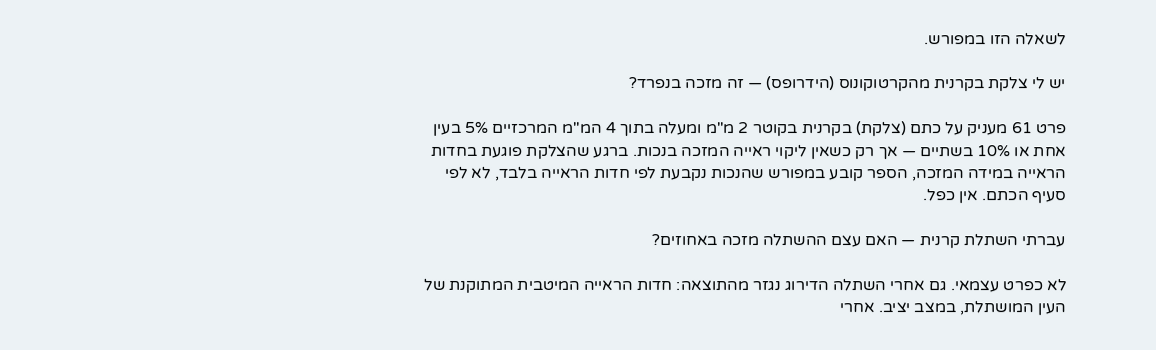לשאלה הזו במפורש.

יש לי צלקת בקרנית מהקרטוקונוס (הידרופס) — זה מזכה בנפרד?

פרט 61 מעניק על כתם (צלקת) בקרנית בקוטר 2 מ"מ ומעלה בתוך 4 המ"מ המרכזיים 5% בעין אחת או 10% בשתיים — אך רק כשאין ליקוי ראייה המזכה בנכות. ברגע שהצלקת פוגעת בחדות הראייה במידה המזכה, הספר קובע במפורש שהנכות נקבעת לפי חדות הראייה בלבד, לא לפי סעיף הכתם. אין כפל.

עברתי השתלת קרנית — האם עצם ההשתלה מזכה באחוזים?

לא כפרט עצמאי. גם אחרי השתלה הדירוג נגזר מהתוצאה: חדות הראייה המיטבית המתוקנת של העין המושתלת, במצב יציב. אחרי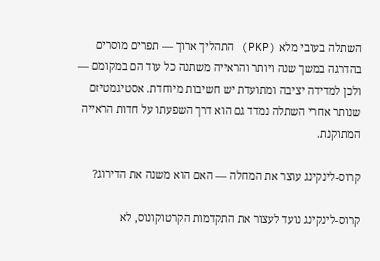השתלה בעובי מלא (PKP) התהליך ארוך — תפרים מוסרים בהדרגה במשך שנה ויותר והראייה משתנה כל עוד הם במקומם — ולכן למדידה יציבה ומתועדת יש חשיבות מיוחדת. אסטיגמטיזם שנותר אחרי השתלה נמדד גם הוא דרך השפעתו על חדות הראייה המתוקנת.

קרוס-לינקינג עוצר את המחלה — האם הוא משנה את הדירוג?

קרוס-לינקינג נועד לעצור את התקדמות הקרטוקונוס, לא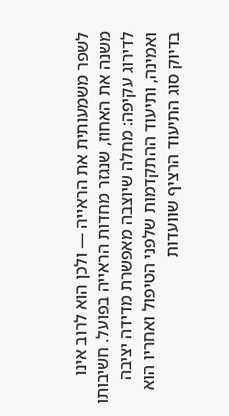לשפר משמעותית את הראייה — ולכן הוא לרוב אינו משנה את האחוז, שנגזר מחדות הראייה בפועל. חשיבותו לדירוג עקיפה: מחלה שיוצבה מאפשרת מדידה יציבה ואמינה, ותיעוד ההתקדמות שלפני הטיפול ואחריו הוא בדיוק סוג התיעוד הרציף שוועדות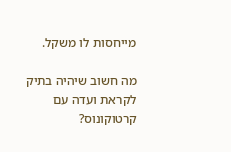מייחסות לו משקל.

מה חשוב שיהיה בתיק לקראת ועדה עם קרטוקונוס?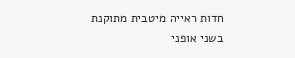חדות ראייה מיטבית מתוקנת בשני אופני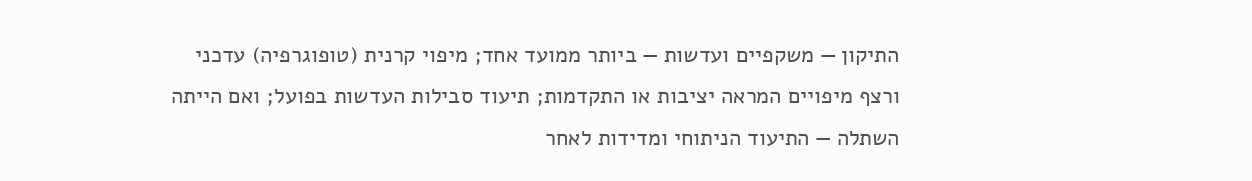התיקון — משקפיים ועדשות — ביותר ממועד אחד; מיפוי קרנית (טופוגרפיה) עדכני ורצף מיפויים המראה יציבות או התקדמות; תיעוד סבילות העדשות בפועל; ואם הייתה השתלה — התיעוד הניתוחי ומדידות לאחר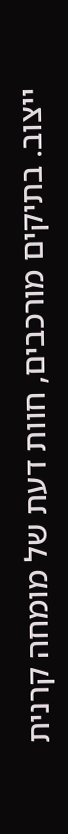ייצוב. בתיקים מורכבים, חוות דעת של מומחה קרנית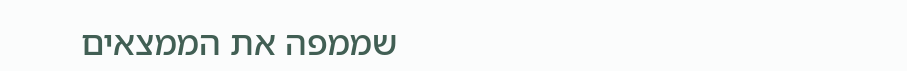שממפה את הממצאים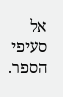אל סעיפי הספר.